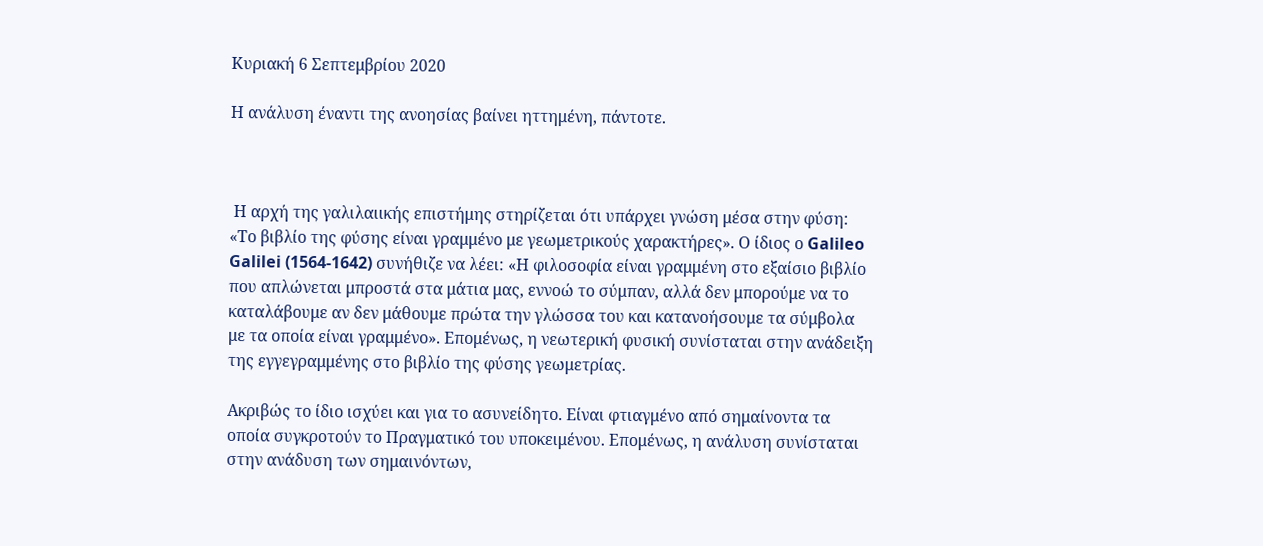Κυριακή 6 Σεπτεμβρίου 2020

Η ανάλυση έναντι της ανοησίας βαίνει ηττημένη, πάντοτε.



 Η αρχή της γαλιλαιικής επιστήμης στηρίζεται ότι υπάρχει γνώση μέσα στην φύση: «Το βιβλίο της φύσης είναι γραμμένο με γεωμετρικούς χαρακτήρες». Ο ίδιος ο Galileo Galilei (1564-1642) συνήθιζε να λέει: «Η φιλοσοφία είναι γραμμένη στο εξαίσιο βιβλίο που απλώνεται μπροστά στα μάτια μας, εννοώ το σύμπαν, αλλά δεν μπορούμε να το καταλάβουμε αν δεν μάθουμε πρώτα την γλώσσα του και κατανοήσουμε τα σύμβολα με τα οποία είναι γραμμένο». Επομένως, η νεωτερική φυσική συνίσταται στην ανάδειξη της εγγεγραμμένης στο βιβλίο της φύσης γεωμετρίας.

Ακριβώς το ίδιο ισχύει και για το ασυνείδητο. Είναι φτιαγμένο από σημαίνοντα τα οποία συγκροτούν το Πραγματικό του υποκειμένου. Επομένως, η ανάλυση συνίσταται στην ανάδυση των σημαινόντων,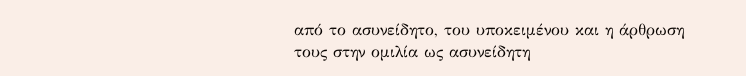από το ασυνείδητο, του υποκειμένου και η άρθρωση τους στην ομιλία ως ασυνείδητη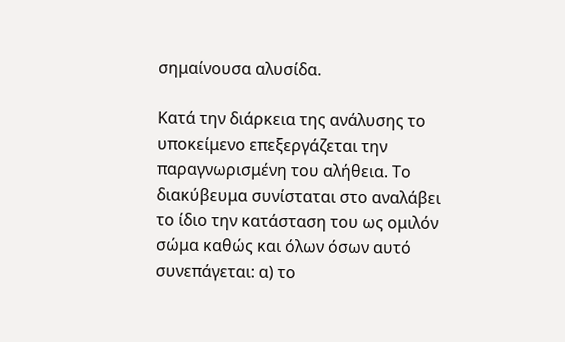σημαίνουσα αλυσίδα.

Κατά την διάρκεια της ανάλυσης το υποκείμενο επεξεργάζεται την παραγνωρισμένη του αλήθεια. Το διακύβευμα συνίσταται στο αναλάβει το ίδιο την κατάσταση του ως ομιλόν σώμα καθώς και όλων όσων αυτό συνεπάγεται: α) το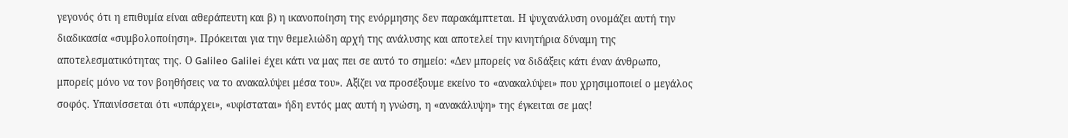γεγονός ότι η επιθυμία είναι αθεράπευτη και β) η ικανοποίηση της ενόρμησης δεν παρακάμπτεται. Η ψυχανάλυση ονομάζει αυτή την διαδικασία «συμβολοποίηση». Πρόκειται για την θεμελιώδη αρχή της ανάλυσης και αποτελεί την κινητήρια δύναμη της αποτελεσματικότητας της. Ο Galileo Galilei έχει κάτι να μας πει σε αυτό το σημείο: «Δεν μπορείς να διδάξεις κάτι έναν άνθρωπο, μπορείς μόνο να τον βοηθήσεις να το ανακαλύψει μέσα του». Αξίζει να προσέξουμε εκείνο το «ανακαλύψει» που χρησιμοποιεί ο μεγάλος σοφός. Υπαινίσσεται ότι «υπάρχει», «υφίσταται» ήδη εντός μας αυτή η γνώση, η «ανακάλυψη» της έγκειται σε μας!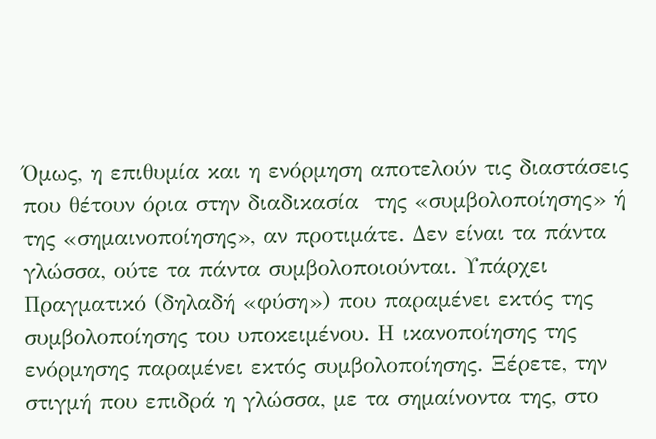Όμως, η επιθυμία και η ενόρμηση αποτελούν τις διαστάσεις που θέτουν όρια στην διαδικασία  της «συμβολοποίησης» ή της «σημαινοποίησης», αν προτιμάτε. Δεν είναι τα πάντα γλώσσα, ούτε τα πάντα συμβολοποιούνται. Υπάρχει Πραγματικό (δηλαδή «φύση») που παραμένει εκτός της συμβολοποίησης του υποκειμένου. Η ικανοποίησης της ενόρμησης παραμένει εκτός συμβολοποίησης. Ξέρετε, την στιγμή που επιδρά η γλώσσα, με τα σημαίνοντα της, στο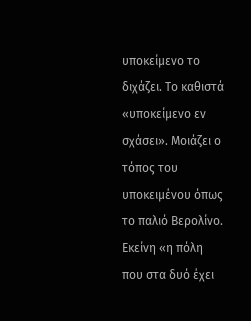υποκείμενο το διχάζει. Το καθιστά «υποκείμενο εν σχάσει». Μοιάζει ο τόπος του υποκειμένου όπως το παλιό Βερολίνο. Εκείνη «η πόλη που στα δυό έχει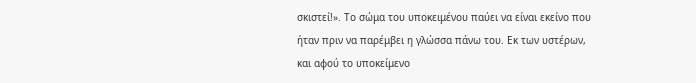σκιστεί!». Το σώμα του υποκειμένου παύει να είναι εκείνο που ήταν πριν να παρέμβει η γλώσσα πάνω του. Εκ των υστέρων, και αφού το υποκείμενο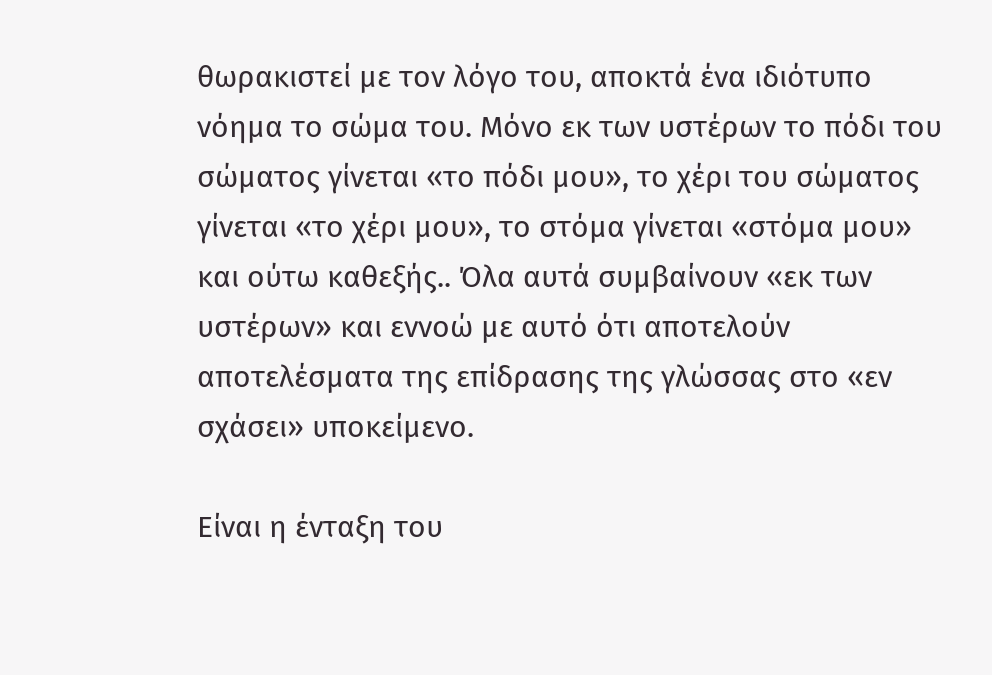θωρακιστεί με τον λόγο του, αποκτά ένα ιδιότυπο νόημα το σώμα του. Μόνο εκ των υστέρων το πόδι του σώματος γίνεται «το πόδι μου», το χέρι του σώματος γίνεται «το χέρι μου», το στόμα γίνεται «στόμα μου» και ούτω καθεξής.. Όλα αυτά συμβαίνουν «εκ των υστέρων» και εννοώ με αυτό ότι αποτελούν αποτελέσματα της επίδρασης της γλώσσας στο «εν σχάσει» υποκείμενο.

Είναι η ένταξη του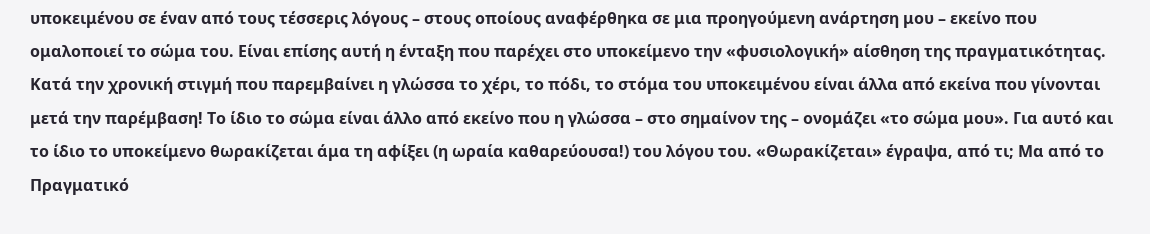υποκειμένου σε έναν από τους τέσσερις λόγους – στους οποίους αναφέρθηκα σε μια προηγούμενη ανάρτηση μου – εκείνο που ομαλοποιεί το σώμα του. Είναι επίσης αυτή η ένταξη που παρέχει στο υποκείμενο την «φυσιολογική» αίσθηση της πραγματικότητας. Κατά την χρονική στιγμή που παρεμβαίνει η γλώσσα το χέρι, το πόδι, το στόμα του υποκειμένου είναι άλλα από εκείνα που γίνονται μετά την παρέμβαση! Το ίδιο το σώμα είναι άλλο από εκείνο που η γλώσσα – στο σημαίνον της – ονομάζει «το σώμα μου». Για αυτό και το ίδιο το υποκείμενο θωρακίζεται άμα τη αφίξει (η ωραία καθαρεύουσα!) του λόγου του. «Θωρακίζεται» έγραψα, από τι; Μα από το Πραγματικό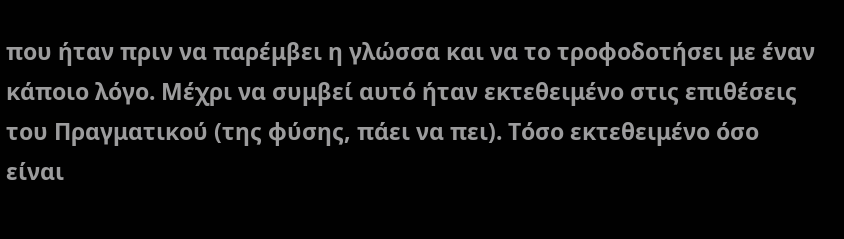που ήταν πριν να παρέμβει η γλώσσα και να το τροφοδοτήσει με έναν κάποιο λόγο. Μέχρι να συμβεί αυτό ήταν εκτεθειμένο στις επιθέσεις του Πραγματικού (της φύσης, πάει να πει). Τόσο εκτεθειμένο όσο είναι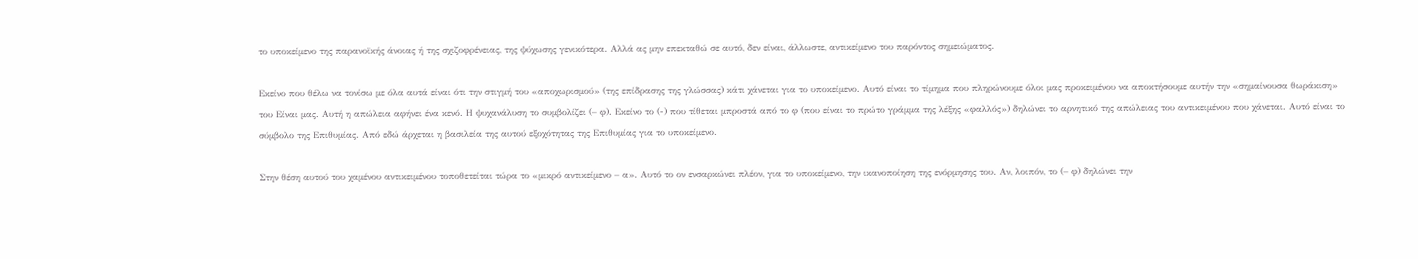το υποκείμενο της παρανοϊκής άνοιας ή της σχιζοφρένειας, της ψύχωσης γενικότερα. Αλλά ας μην επεκταθώ σε αυτό, δεν είναι, άλλωστε, αντικείμενο του παρόντος σημειώματος.

Εκείνο που θέλω να τονίσω με όλα αυτά είναι ότι την στιγμή του «αποχωρισμού» (της επίδρασης της γλώσσας) κάτι χάνεται για το υποκείμενο. Αυτό είναι το τίμημα που πληρώνουμε όλοι μας προκειμένου να αποκτήσουμε αυτήν την «σημαίνουσα θωράκιση» του Είναι μας. Αυτή η απώλεια αφήνει ένα κενό. Η ψυχανάλυση το συμβολίζει (– φ). Εκείνο το (-) που τίθεται μπροστά από το φ (που είναι το πρώτο γράμμα της λέξης «φαλλός») δηλώνει το αρνητικό της απώλειας του αντικειμένου που χάνεται. Αυτό είναι το σύμβολο της Επιθυμίας. Από εδώ άρχεται η βασιλεία της αυτού εξοχότητας της Επιθυμίας για το υποκείμενο.

Στην θέση αυτού του χαμένου αντικειμένου τοποθετείται τώρα το «μικρό αντικείμενο – α». Αυτό το ον ενσαρκώνει πλέον, για το υποκείμενο, την ικανοποίηση της ενόρμησης του. Αν, λοιπόν, το (– φ) δηλώνει την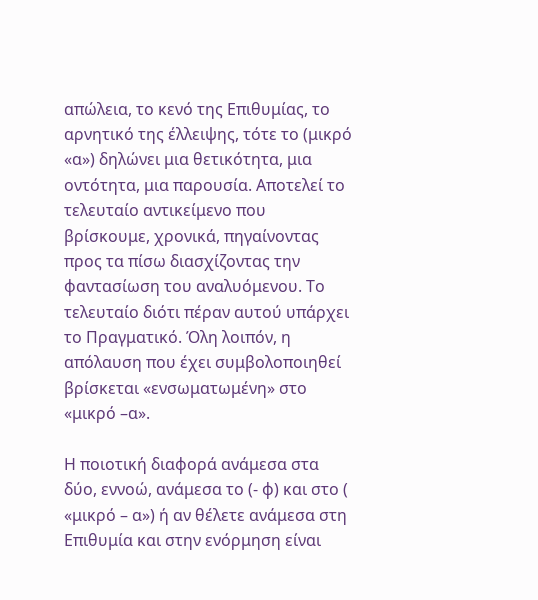απώλεια, το κενό της Επιθυμίας, το αρνητικό της έλλειψης, τότε το (μικρό «α») δηλώνει μια θετικότητα, μια οντότητα, μια παρουσία. Αποτελεί το τελευταίο αντικείμενο που βρίσκουμε, χρονικά, πηγαίνοντας προς τα πίσω διασχίζοντας την φαντασίωση του αναλυόμενου. Το τελευταίο διότι πέραν αυτού υπάρχει το Πραγματικό. Όλη λοιπόν, η απόλαυση που έχει συμβολοποιηθεί βρίσκεται «ενσωματωμένη» στο «μικρό –α».

Η ποιοτική διαφορά ανάμεσα στα δύο, εννοώ, ανάμεσα το (- φ) και στο ( «μικρό – α») ή αν θέλετε ανάμεσα στη Επιθυμία και στην ενόρμηση είναι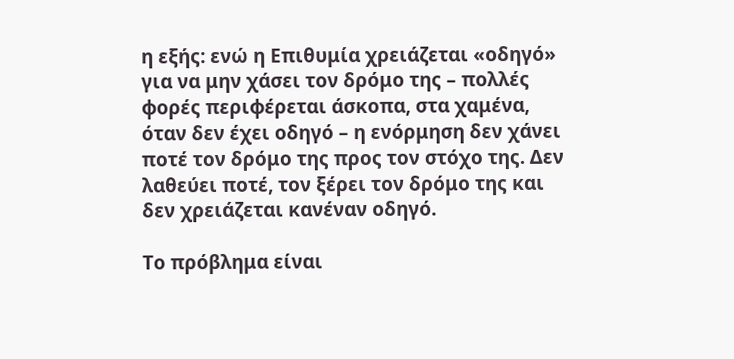η εξής: ενώ η Επιθυμία χρειάζεται «οδηγό» για να μην χάσει τον δρόμο της – πολλές φορές περιφέρεται άσκοπα, στα χαμένα, όταν δεν έχει οδηγό – η ενόρμηση δεν χάνει ποτέ τον δρόμο της προς τον στόχο της. Δεν λαθεύει ποτέ, τον ξέρει τον δρόμο της και δεν χρειάζεται κανέναν οδηγό.

Το πρόβλημα είναι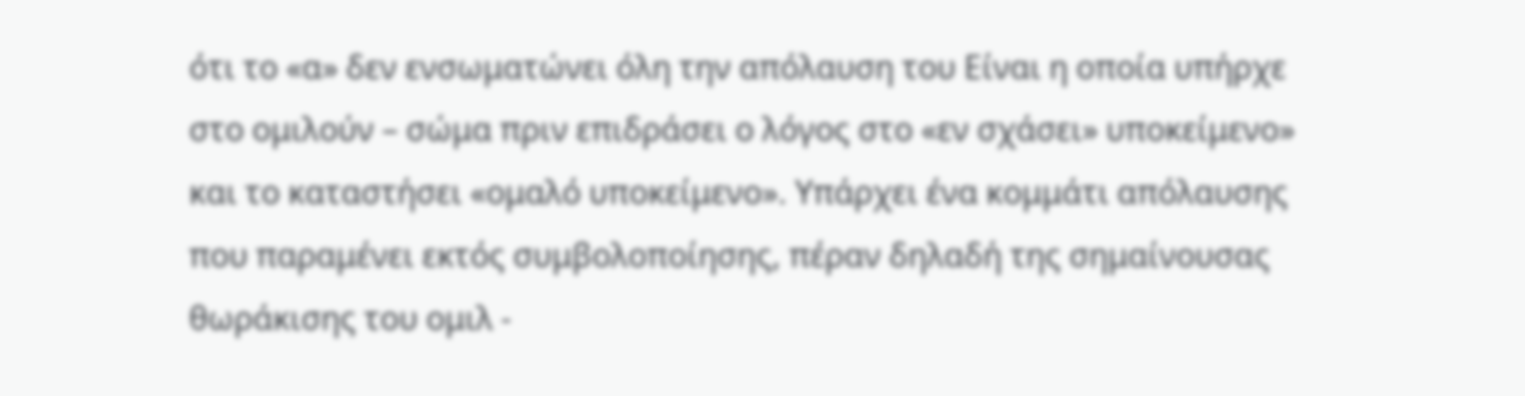ότι το «α» δεν ενσωματώνει όλη την απόλαυση του Είναι η οποία υπήρχε στο ομιλούν – σώμα πριν επιδράσει ο λόγος στο «εν σχάσει» υποκείμενο» και το καταστήσει «ομαλό υποκείμενο». Υπάρχει ένα κομμάτι απόλαυσης που παραμένει εκτός συμβολοποίησης, πέραν δηλαδή της σημαίνουσας θωράκισης του ομιλ -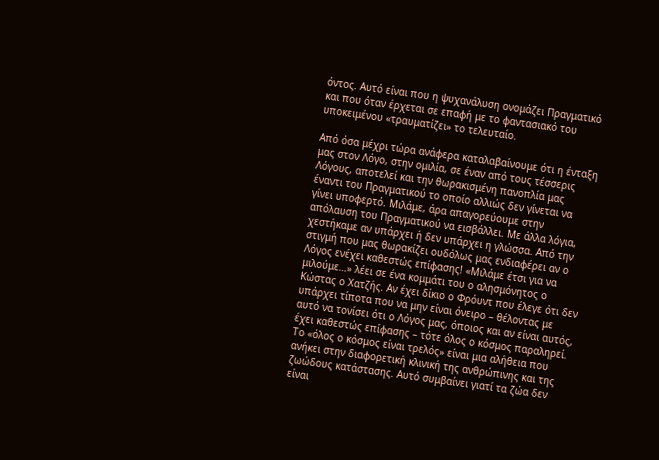όντος. Αυτό είναι που η ψυχανάλυση ονομάζει Πραγματικό και που όταν έρχεται σε επαφή με το φαντασιακό του υποκειμένου «τραυματίζει» το τελευταίο.

Από όσα μέχρι τώρα ανάφερα καταλαβαίνουμε ότι η ένταξη μας στον Λόγο, στην ομιλία, σε έναν από τους τέσσερις Λόγους, αποτελεί και την θωρακισμένη πανοπλία μας έναντι του Πραγματικού το οποίο αλλιώς δεν γίνεται να γίνει υποφερτό. Μιλάμε, άρα απαγορεύουμε στην απόλαυση του Πραγματικού να εισβάλλει. Με άλλα λόγια, χεστήκαμε αν υπάρχει ή δεν υπάρχει η γλώσσα. Από την στιγμή που μας θωρακίζει ουδόλως μας ενδιαφέρει αν ο Λόγος ενέχει καθεστώς επίφασης! «Μιλάμε έτσι για να μιλούμε…» λέει σε ένα κομμάτι του ο αλησμόνητος ο Κώστας ο Χατζής. Αν έχει δίκιο ο Φρόυντ που έλεγε ότι δεν υπάρχει τίποτα που να μην είναι όνειρο – θέλοντας με αυτό να τονίσει ότι ο Λόγος μας, όποιος και αν είναι αυτός, έχει καθεστώς επίφασης – τότε όλος ο κόσμος παραληρεί. Το «όλος ο κόσμος είναι τρελός» είναι μια αλήθεια που ανήκει στην διαφορετική κλινική της ανθρώπινης και της ζωώδους κατάστασης. Αυτό συμβαίνει γιατί τα ζώα δεν είναι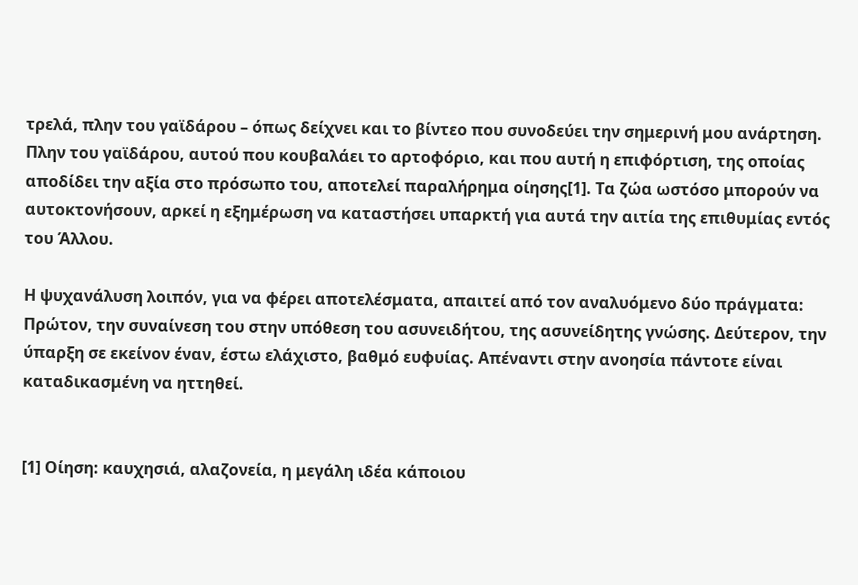τρελά, πλην του γαϊδάρου – όπως δείχνει και το βίντεο που συνοδεύει την σημερινή μου ανάρτηση. Πλην του γαϊδάρου, αυτού που κουβαλάει το αρτοφόριο, και που αυτή η επιφόρτιση, της οποίας αποδίδει την αξία στο πρόσωπο του, αποτελεί παραλήρημα οίησης[1]. Τα ζώα ωστόσο μπορούν να αυτοκτονήσουν, αρκεί η εξημέρωση να καταστήσει υπαρκτή για αυτά την αιτία της επιθυμίας εντός του Άλλου.

Η ψυχανάλυση λοιπόν, για να φέρει αποτελέσματα, απαιτεί από τον αναλυόμενο δύο πράγματα: Πρώτον, την συναίνεση του στην υπόθεση του ασυνειδήτου, της ασυνείδητης γνώσης. Δεύτερον, την ύπαρξη σε εκείνον έναν, έστω ελάχιστο, βαθμό ευφυίας. Απέναντι στην ανοησία πάντοτε είναι καταδικασμένη να ηττηθεί.


[1] Οίηση: καυχησιά, αλαζονεία, η μεγάλη ιδέα κάποιου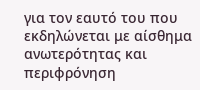για τον εαυτό του που εκδηλώνεται με αίσθημα ανωτερότητας και περιφρόνηση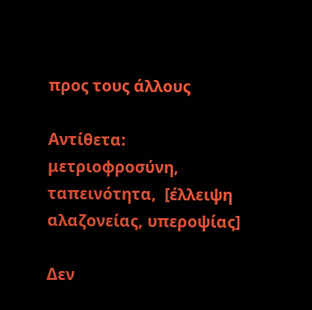προς τους άλλους

Αντίθετα: μετριοφροσύνη, ταπεινότητα,  [έλλειψη αλαζονείας, υπεροψίας]

Δεν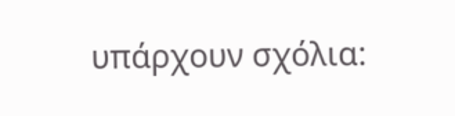υπάρχουν σχόλια: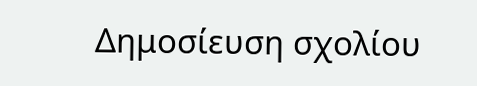Δημοσίευση σχολίου